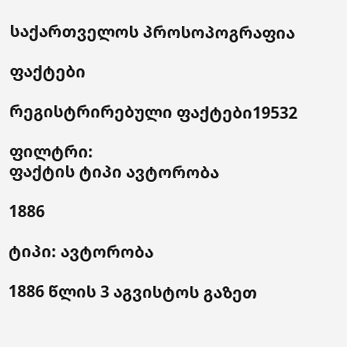საქართველოს პროსოპოგრაფია

ფაქტები

რეგისტრირებული ფაქტები19532

ფილტრი:
ფაქტის ტიპი ავტორობა

1886

ტიპი: ავტორობა

1886 წლის 3 აგვისტოს გაზეთ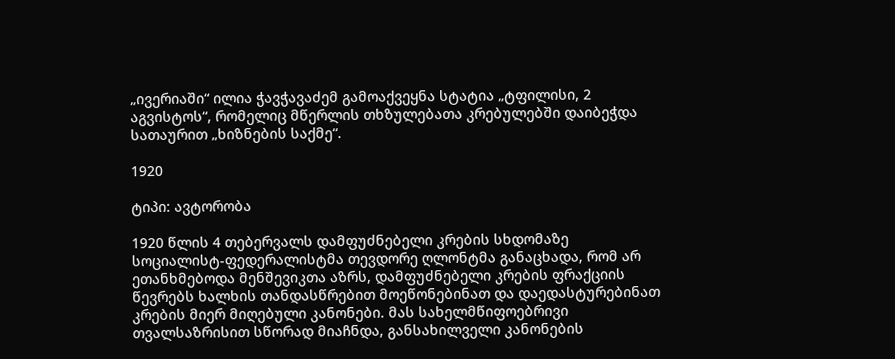„ივერიაში“ ილია ჭავჭავაძემ გამოაქვეყნა სტატია „ტფილისი, 2 აგვისტოს“, რომელიც მწერლის თხზულებათა კრებულებში დაიბეჭდა სათაურით „ხიზნების საქმე“.

1920

ტიპი: ავტორობა

1920 წლის 4 თებერვალს დამფუძნებელი კრების სხდომაზე სოციალისტ-ფედერალისტმა თევდორე ღლონტმა განაცხადა, რომ არ ეთანხმებოდა მენშევიკთა აზრს, დამფუძნებელი კრების ფრაქციის წევრებს ხალხის თანდასწრებით მოეწონებინათ და დაედასტურებინათ კრების მიერ მიღებული კანონები. მას სახელმწიფოებრივი თვალსაზრისით სწორად მიაჩნდა, განსახილველი კანონების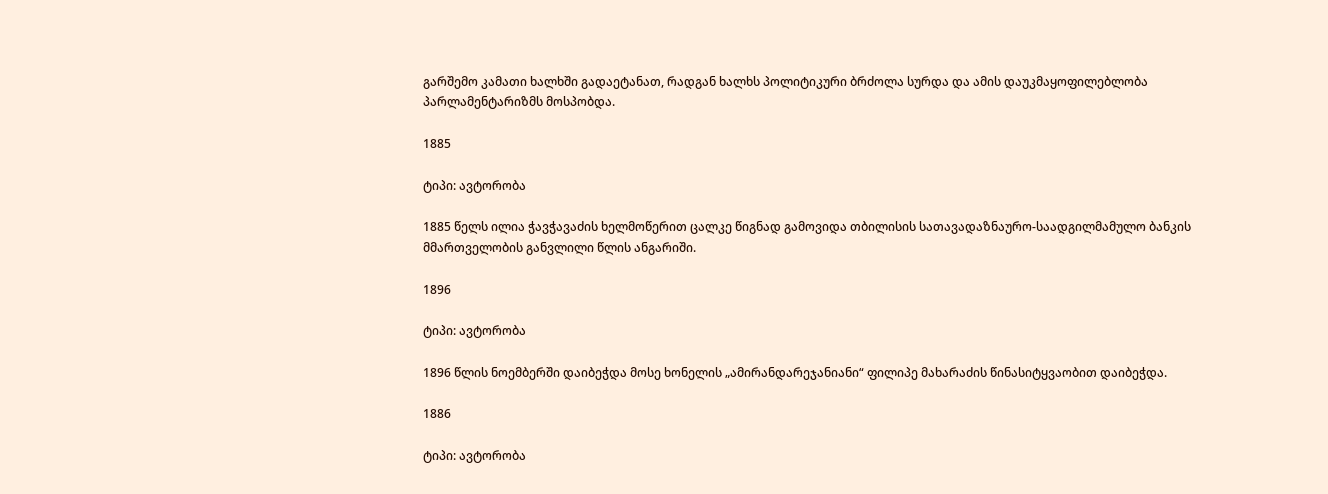გარშემო კამათი ხალხში გადაეტანათ, რადგან ხალხს პოლიტიკური ბრძოლა სურდა და ამის დაუკმაყოფილებლობა პარლამენტარიზმს მოსპობდა.

1885

ტიპი: ავტორობა

1885 წელს ილია ჭავჭავაძის ხელმოწერით ცალკე წიგნად გამოვიდა თბილისის სათავადაზნაურო-საადგილმამულო ბანკის მმართველობის განვლილი წლის ანგარიში.

1896

ტიპი: ავტორობა

1896 წლის ნოემბერში დაიბეჭდა მოსე ხონელის „ამირანდარეჯანიანი“ ფილიპე მახარაძის წინასიტყვაობით დაიბეჭდა.

1886

ტიპი: ავტორობა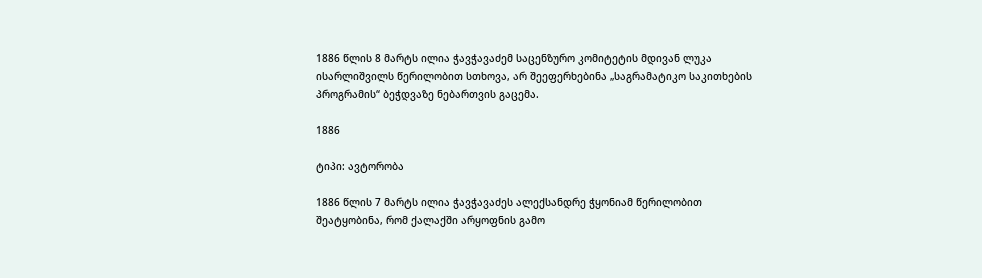1886 წლის 8 მარტს ილია ჭავჭავაძემ საცენზურო კომიტეტის მდივან ლუკა ისარლიშვილს წერილობით სთხოვა, არ შეეფერხებინა „საგრამატიკო საკითხების პროგრამის“ ბეჭდვაზე ნებართვის გაცემა.

1886

ტიპი: ავტორობა

1886 წლის 7 მარტს ილია ჭავჭავაძეს ალექსანდრე ჭყონიამ წერილობით შეატყობინა, რომ ქალაქში არყოფნის გამო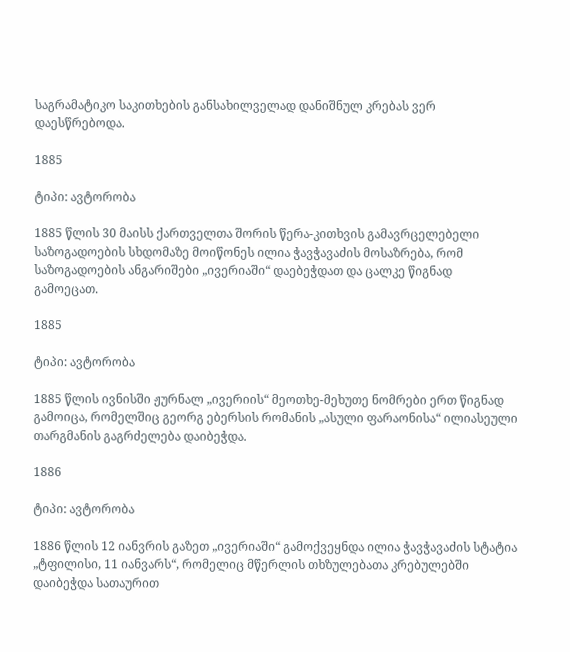საგრამატიკო საკითხების განსახილველად დანიშნულ კრებას ვერ დაესწრებოდა.

1885

ტიპი: ავტორობა

1885 წლის 30 მაისს ქართველთა შორის წერა-კითხვის გამავრცელებელი საზოგადოების სხდომაზე მოიწონეს ილია ჭავჭავაძის მოსაზრება, რომ საზოგადოების ანგარიშები „ივერიაში“ დაებეჭდათ და ცალკე წიგნად გამოეცათ.

1885

ტიპი: ავტორობა

1885 წლის ივნისში ჟურნალ „ივერიის“ მეოთხე-მეხუთე ნომრები ერთ წიგნად გამოიცა, რომელშიც გეორგ ებერსის რომანის „ასული ფარაონისა“ ილიასეული თარგმანის გაგრძელება დაიბეჭდა.

1886

ტიპი: ავტორობა

1886 წლის 12 იანვრის გაზეთ „ივერიაში“ გამოქვეყნდა ილია ჭავჭავაძის სტატია „ტფილისი, 11 იანვარს“, რომელიც მწერლის თხზულებათა კრებულებში დაიბეჭდა სათაურით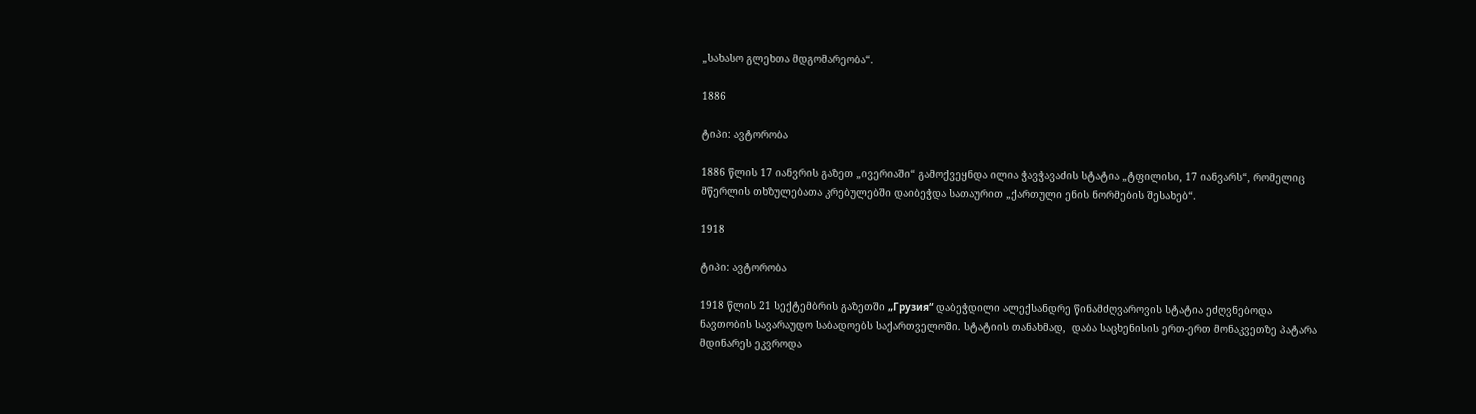„სახასო გლეხთა მდგომარეობა“.

1886

ტიპი: ავტორობა

1886 წლის 17 იანვრის გაზეთ „ივერიაში“ გამოქვეყნდა ილია ჭავჭავაძის სტატია „ტფილისი, 17 იანვარს“, რომელიც მწერლის თხზულებათა კრებულებში დაიბეჭდა სათაურით „ქართული ენის ნორმების შესახებ“.

1918

ტიპი: ავტორობა

1918 წლის 21 სექტემბრის გაზეთში „Грузия“ დაბეჭდილი ალექსანდრე წინამძღვაროვის სტატია ეძღვნებოდა ნავთობის სავარაუდო საბადოებს საქართველოში. სტატიის თანახმად,  დაბა საცხენისის ერთ-ერთ მონაკვეთზე პატარა მდინარეს ეკვროდა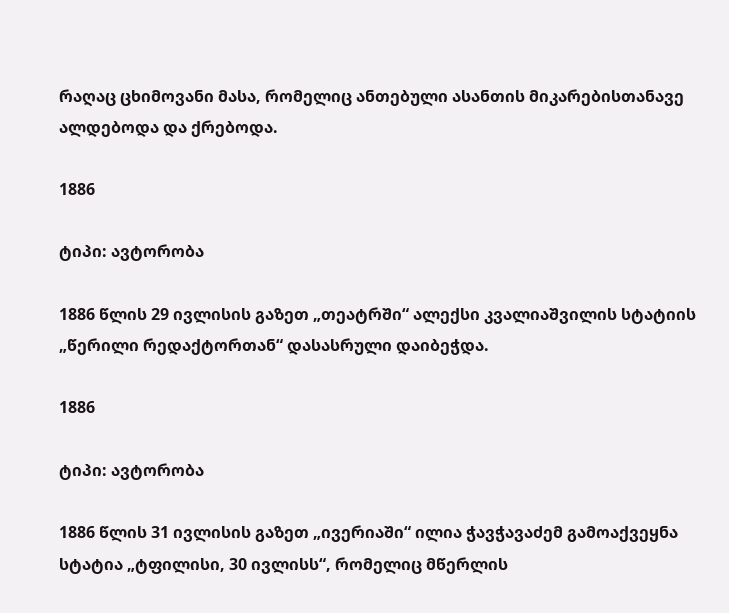რაღაც ცხიმოვანი მასა, რომელიც ანთებული ასანთის მიკარებისთანავე ალდებოდა და ქრებოდა.

1886

ტიპი: ავტორობა

1886 წლის 29 ივლისის გაზეთ „თეატრში“ ალექსი კვალიაშვილის სტატიის „წერილი რედაქტორთან“ დასასრული დაიბეჭდა.

1886

ტიპი: ავტორობა

1886 წლის 31 ივლისის გაზეთ „ივერიაში“ ილია ჭავჭავაძემ გამოაქვეყნა სტატია „ტფილისი, 30 ივლისს“, რომელიც მწერლის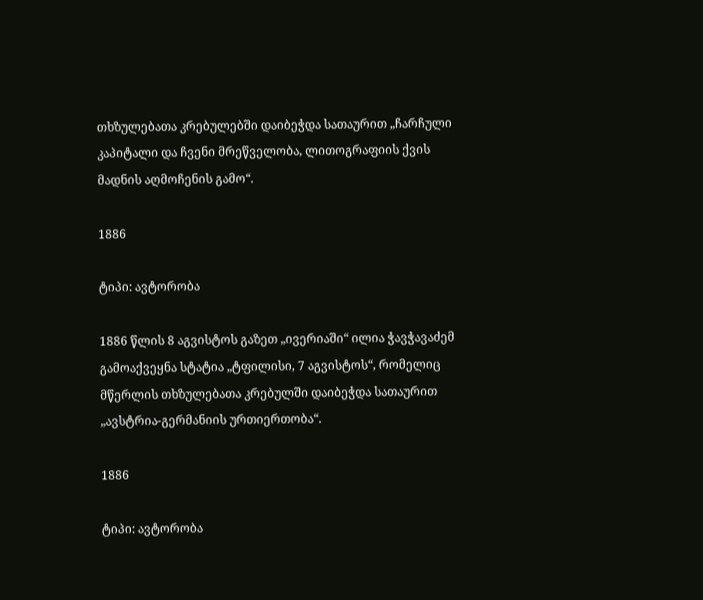თხზულებათა კრებულებში დაიბეჭდა სათაურით „ჩარჩული კაპიტალი და ჩვენი მრეწველობა, ლითოგრაფიის ქვის მადნის აღმოჩენის გამო“.

1886

ტიპი: ავტორობა

1886 წლის 8 აგვისტოს გაზეთ „ივერიაში“ ილია ჭავჭავაძემ გამოაქვეყნა სტატია „ტფილისი, 7 აგვისტოს“, რომელიც მწერლის თხზულებათა კრებულში დაიბეჭდა სათაურით „ავსტრია-გერმანიის ურთიერთობა“.

1886

ტიპი: ავტორობა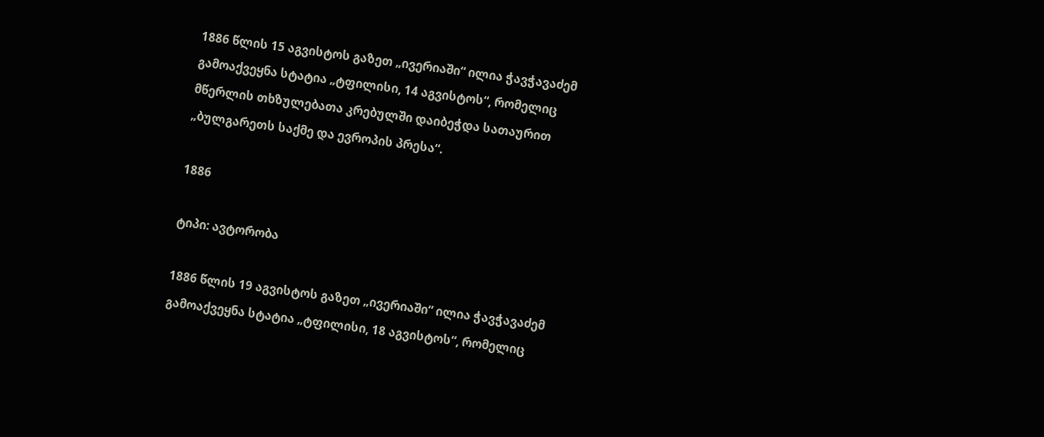1886 წლის 15 აგვისტოს გაზეთ „ივერიაში“ ილია ჭავჭავაძემ გამოაქვეყნა სტატია „ტფილისი, 14 აგვისტოს“, რომელიც მწერლის თხზულებათა კრებულში დაიბეჭდა სათაურით „ბულგარეთს საქმე და ევროპის პრესა“.

1886

ტიპი: ავტორობა

1886 წლის 19 აგვისტოს გაზეთ „ივერიაში“ ილია ჭავჭავაძემ გამოაქვეყნა სტატია „ტფილისი, 18 აგვისტოს“, რომელიც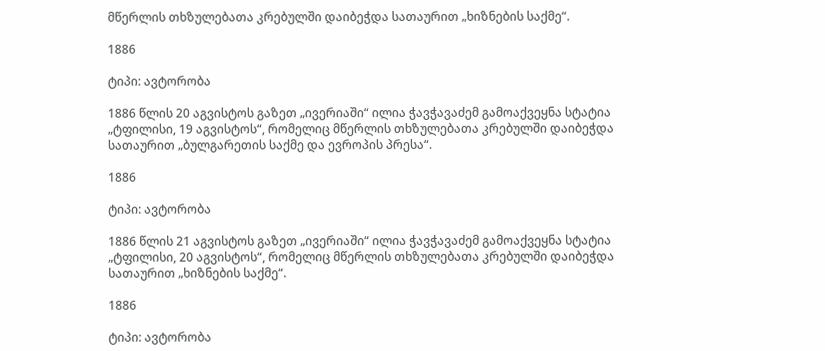მწერლის თხზულებათა კრებულში დაიბეჭდა სათაურით „ხიზნების საქმე“.

1886

ტიპი: ავტორობა

1886 წლის 20 აგვისტოს გაზეთ „ივერიაში“ ილია ჭავჭავაძემ გამოაქვეყნა სტატია „ტფილისი, 19 აგვისტოს“, რომელიც მწერლის თხზულებათა კრებულში დაიბეჭდა სათაურით „ბულგარეთის საქმე და ევროპის პრესა“.

1886

ტიპი: ავტორობა

1886 წლის 21 აგვისტოს გაზეთ „ივერიაში“ ილია ჭავჭავაძემ გამოაქვეყნა სტატია „ტფილისი, 20 აგვისტოს“, რომელიც მწერლის თხზულებათა კრებულში დაიბეჭდა სათაურით „ხიზნების საქმე“.

1886

ტიპი: ავტორობა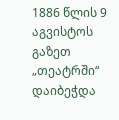1886 წლის 9 აგვისტოს გაზეთ „თეატრში“ დაიბეჭდა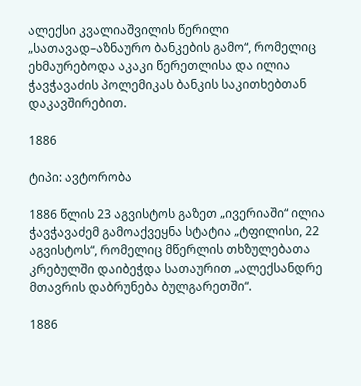ალექსი კვალიაშვილის წერილი „სათავად–აზნაურო ბანკების გამო“, რომელიც ეხმაურებოდა აკაკი წერეთლისა და ილია ჭავჭავაძის პოლემიკას ბანკის საკითხებთან დაკავშირებით.

1886

ტიპი: ავტორობა

1886 წლის 23 აგვისტოს გაზეთ „ივერიაში“ ილია ჭავჭავაძემ გამოაქვეყნა სტატია „ტფილისი, 22 აგვისტოს“, რომელიც მწერლის თხზულებათა კრებულში დაიბეჭდა სათაურით „ალექსანდრე მთავრის დაბრუნება ბულგარეთში“.

1886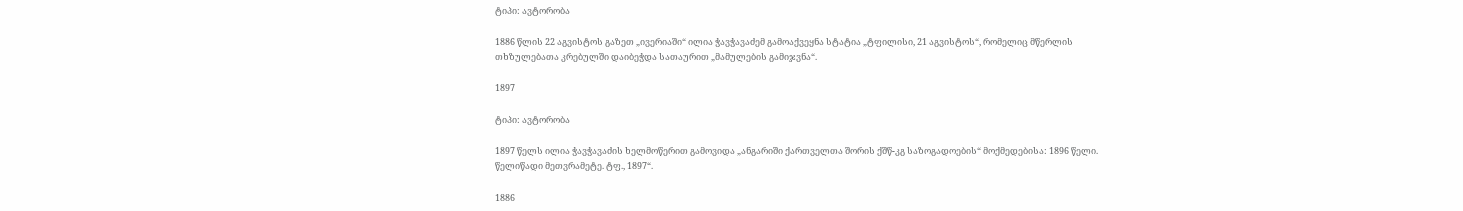ტიპი: ავტორობა

1886 წლის 22 აგვისტოს გაზეთ „ივერიაში“ ილია ჭავჭავაძემ გამოაქვეყნა სტატია „ტფილისი, 21 აგვისტოს“, რომელიც მწერლის თხზულებათა კრებულში დაიბეჭდა სათაურით „მამულების გამიჯვნა“.

1897

ტიპი: ავტორობა

1897 წელს ილია ჭავჭავაძის ხელმოწერით გამოვიდა „ანგარიში ქართველთა შორის ქშწ-კგ საზოგადოების“ მოქმედებისა: 1896 წელი. წელიწადი მეთვრამეტე. ტფ., 1897“.

1886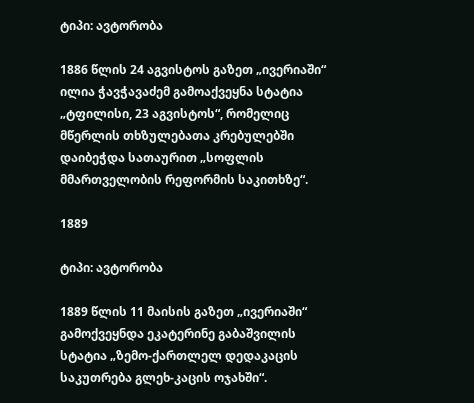ტიპი: ავტორობა

1886 წლის 24 აგვისტოს გაზეთ „ივერიაში“ ილია ჭავჭავაძემ გამოაქვეყნა სტატია „ტფილისი, 23 აგვისტოს“, რომელიც მწერლის თხზულებათა კრებულებში დაიბეჭდა სათაურით „სოფლის მმართველობის რეფორმის საკითხზე“.

1889

ტიპი: ავტორობა

1889 წლის 11 მაისის გაზეთ „ივერიაში“ გამოქვეყნდა ეკატერინე გაბაშვილის სტატია „ზემო-ქართლელ დედაკაცის საკუთრება გლეხ-კაცის ოჯახში“.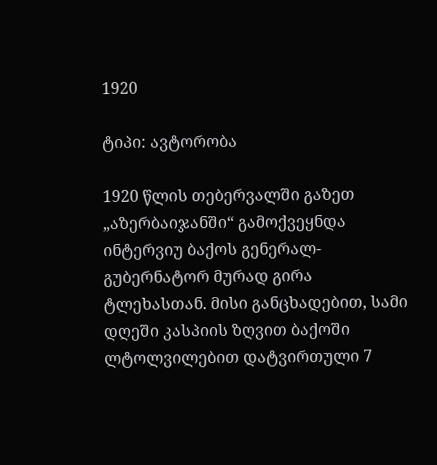1920

ტიპი: ავტორობა

1920 წლის თებერვალში გაზეთ „აზერბაიჯანში“ გამოქვეყნდა ინტერვიუ ბაქოს გენერალ-გუბერნატორ მურად გირა ტლეხასთან. მისი განცხადებით, სამი დღეში კასპიის ზღვით ბაქოში ლტოლვილებით დატვირთული 7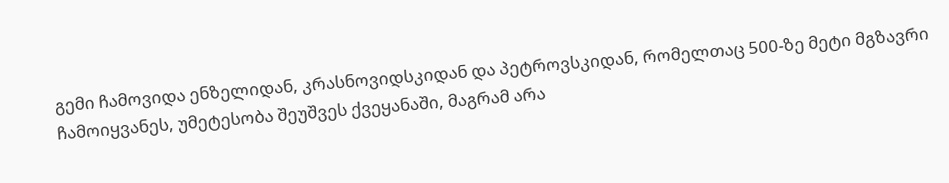გემი ჩამოვიდა ენზელიდან, კრასნოვიდსკიდან და პეტროვსკიდან, რომელთაც 500-ზე მეტი მგზავრი ჩამოიყვანეს, უმეტესობა შეუშვეს ქვეყანაში, მაგრამ არა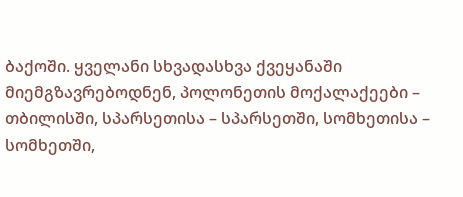ბაქოში. ყველანი სხვადასხვა ქვეყანაში მიემგზავრებოდნენ, პოლონეთის მოქალაქეები – თბილისში, სპარსეთისა – სპარსეთში, სომხეთისა – სომხეთში,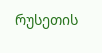რუსეთის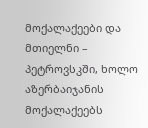მოქალაქეები და მთიელნი – პეტროვსკში, ხოლო აზერბაიჯანის მოქალაქეებს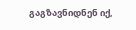გაგზავნიდნენ იქ,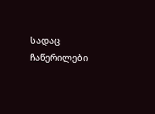სადაც ჩაწერილები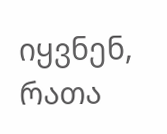იყვნენ, რათა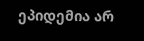ეპიდემია არ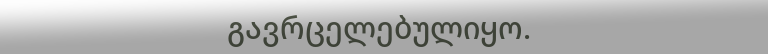გავრცელებულიყო.